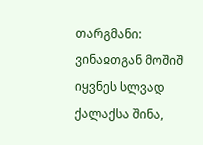თარგმანი: ვინაჲთგან მოშიშ იყვნეს სლვად ქალაქსა შინა,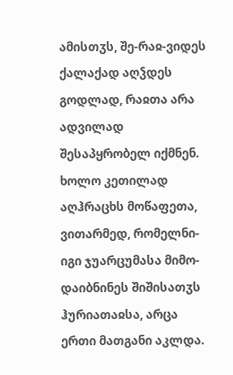ამისთჳს, შე-რაჲ-ვიდეს ქალაქად აღჴდეს გოდლად, რაჲთა არა ადვილად შესაპყრობელ იქმნენ. ხოლო კეთილად აღჰრაცხს მოწაფეთა, ვითარმედ, რომელნი-იგი ჯუარცუმასა მიმო-დაიბნინეს შიშისათჳს ჰურიათაჲსა, არცა ერთი მათგანი აკლდა.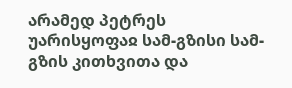არამედ პეტრეს უარისყოფაჲ სამ-გზისი სამ-გზის კითხვითა და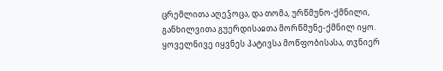ცრემლითა აღეჴოცა, და თომა, ურწმუნო-ქმნილი, განხილვითა გუერდისაჲთა მორწმუნე-ქმნილ იყო. ყოველნივე იყვნეს პატივსა მოწფობისასა, თჳნიერ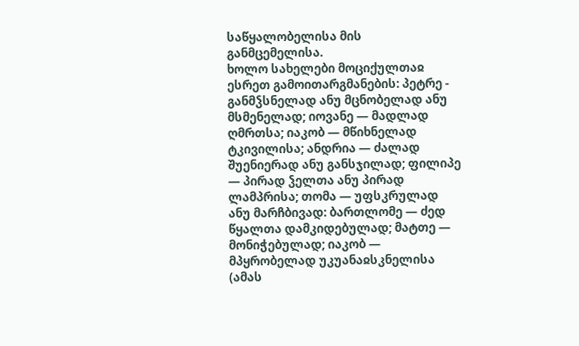საწყალობელისა მის განმცემელისა.
ხოლო სახელები მოციქულთაჲ ესრეთ გამოითარგმანების: პეტრე - განმჴსნელად ანუ მცნობელად ანუ მსმენელად; იოვანე — მადლად ღმრთსა; იაკობ — მწიხნელად ტკივილისა; ანდრია — ძალად შუენიერად ანუ განსჯილად; ფილიპე — პირად ჴელთა ანუ პირად ლამპრისა; თომა — უფსკრულად ანუ მარჩბივად: ბართლომე — ძედ წყალთა დამკიდებულად; მატთე — მონიჭებულად; იაკობ — მპყრობელად უკუანაჲსკნელისა (ამას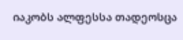იაკობს ალფესსა თადეოსცა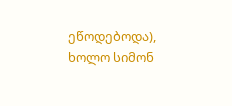ეწოდებოდა), ხოლო სიმონ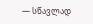— სწავლად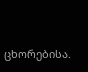ცხორებისა.